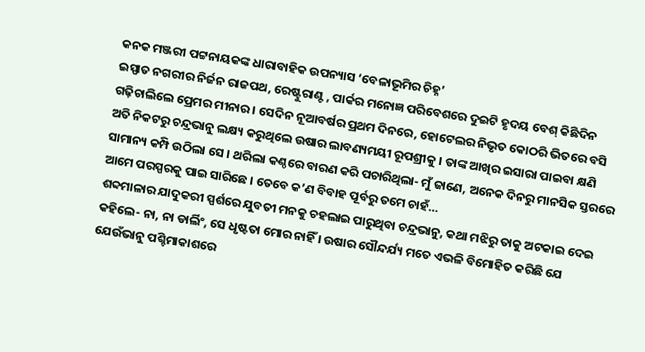କନକ ମଞ୍ଜରୀ ପଟ୍ଟନାୟକଙ୍କ ଧାରାବାହିକ ଉପନ୍ୟାସ ‘ବେଳାଭୂମିର ଚିହ୍ନ’
ଇସ୍ପାତ ନଗରୀର ନିର୍ଜନ ରାଜପଥ, ରେଷ୍ଟୁରାଣ୍ଟ , ପାର୍କର ମନୋଜ୍ଞ ପରିବେଶରେ ଦୁଇଟି ହୃଦୟ ବେଶ୍ କିଛିଦିନ ଗଢ଼ିଚାଲିଲେ ପ୍ରେମର ମୀନାର । ସେଦିନ ନୂଆବର୍ଷର ପ୍ରଥମ ଦିନରେ, ହୋଟେଲର ନିଭୃତ କୋଠରି ଭିତରେ ବସି ଅତି ନିକଟରୁ ଚନ୍ଦ୍ରଭାନୁ ଲକ୍ଷ୍ୟ କରୁଥିଲେ ଉଷାର ଲାବଣ୍ୟମୟୀ ରୂପଶ୍ରୀକୁ । ତାଙ୍କ ଆଖିର ଇସାରା ପାଇବା କ୍ଷଣି ସାମାନ୍ୟ କମ୍ପି ଉଠିଲା ସେ । ଥରିଲା କଣ୍ଠରେ ବାରଣ କରି ପଚାରିଥିଲା- ମୁଁ ଜାଣେ, ଅନେକ ଦିନରୁ ମାନସିକ ସ୍ତରରେ ଆମେ ପରସ୍ପରକୁ ପାଇ ସାରିଛେ । ତେବେ କ’ଣ ବିବାହ ପୂର୍ବରୁ ତମେ ଚାହଁ…
ଶବ୍ଦମାଳାର ଯାଦୁକରୀ ସ୍ପର୍ଶରେ ଯୁବତୀ ମନକୁ ଚହଲାଇ ପାରୁଥିବା ଚନ୍ଦ୍ରଭାନୁ, କଥା ମଝିରୁ ତାକୁ ଅଟକାଇ ଦେଇ କହିଲେ- ନା, ନା ଡାର୍ଲିଂ, ସେ ଧୃଷ୍ଟତା ମୋର ନାହିଁ । ଉଷାର ସୌନ୍ଦର୍ଯ୍ୟ ମତେ ଏଭଳି ବିମୋହିତ କରିଛି ଯେ ଯେଉଁଭାନୁ ପଶ୍ଚିମାକାଶରେ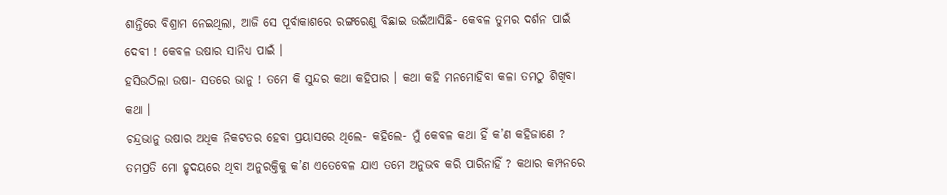ଶାନ୍ତିରେ ବିଶ୍ରାମ ନେଇଥିଲା, ଆଜି ସେ ପୂର୍ବାକାଶରେ ରଙ୍ଗରେଣୁ ବିଛାଇ ଉଇଁଆସିଛି- କେବଳ ତୁମର ଦର୍ଶନ ପାଇଁ ଦେବୀ ! କେବଳ ଉଷାର ସାନିଧ୍ୟ ପାଇଁ ।
ହସିଉଠିଲା ଉଷା- ସତରେ ଭାନୁ ! ତମେ କି ସୁନ୍ଦର କଥା କହିପାର । କଥା କହି ମନମୋହିବା କଳା ତମଠୁ ଶିଖିବା କଥା ।
ଚନ୍ଦ୍ରଭାନୁ ଉଷାର ଅଧିକ ନିକଟତର ହେବା ପ୍ରୟାସରେ ଥିଲେ- କହିଲେ- ମୁଁ କେବଳ କଥା ହିଁ କ’ଣ କହିଜାଣେ ? ତମପ୍ରତି ମୋ ହୃଦୟରେ ଥିବା ଅନୁରକ୍ତିକୁ କ’ଣ ଏତେବେଳ ଯାଏ ତମେ ଅନୁଭବ କରି ପାରିନାହିଁ ? କଥାର କମ୍ପନରେ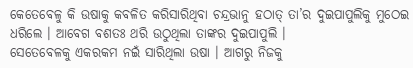କେତେବେଳୁ କି ଉଷାକୁ କବଳିତ କରିସାରିଥିବା ଚନ୍ଦ୍ରଭାନୁ ହଠାତ୍ ତା’ର ଦୁଇପାପୁଲିକୁ ମୁଠେଇ ଧରିଲେ । ଆବେଗ ବଶତଃ ଥରି ଉଠୁଥିଲା ତାଙ୍କର ଦୁଇପାପୁଲି ।
ସେତେବେଳକୁ ଏକରକମ ନଇଁ ସାରିଥିଲା ଉଷା । ଆଗରୁ ନିଜକୁ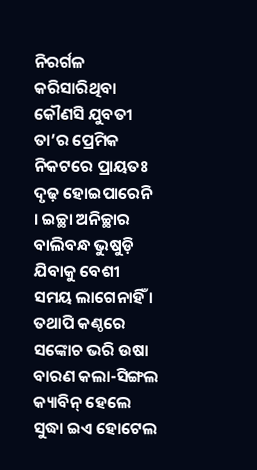ନିରର୍ଗଳ କରିସାରିଥିବା କୌଣସି ଯୁବତୀ ତା’ର ପ୍ରେମିକ ନିକଟରେ ପ୍ରାୟତଃ ଦୃଢ଼ ହୋଇପାରେନି । ଇଚ୍ଛା ଅନିଚ୍ଛାର ବାଲିବନ୍ଧ ଭୁଷୁଡ଼ି ଯିବାକୁ ବେଶୀ ସମୟ ଲାଗେନାହିଁ । ତଥାପି କଣ୍ଠରେ ସଙ୍କୋଚ ଭରି ଉଷା ବାରଣ କଲା-ସିଙ୍ଗଲ କ୍ୟାବିନ୍ ହେଲେ ସୁଦ୍ଧା ଇଏ ହୋଟେଲ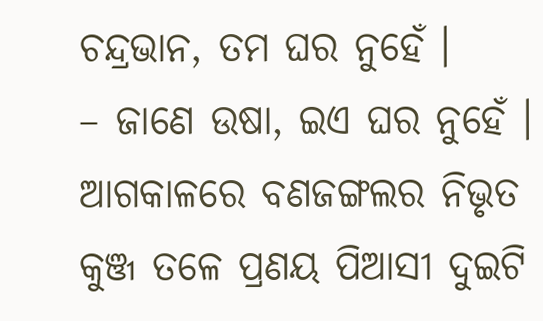ଚନ୍ଦ୍ରଭାନ, ତମ ଘର ନୁହେଁ ।
– ଜାଣେ ଉଷା, ଇଏ ଘର ନୁହେଁ । ଆଗକାଳରେ ବଣଜଙ୍ଗଲର ନିଭୃତ କୁଞ୍ଜ ତଳେ ପ୍ରଣୟ ପିଆସୀ ଦୁଇଟି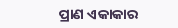ପ୍ରାଣ ଏକାକାର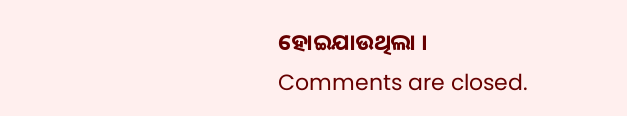ହୋଇଯାଉଥିଲା ।
Comments are closed.